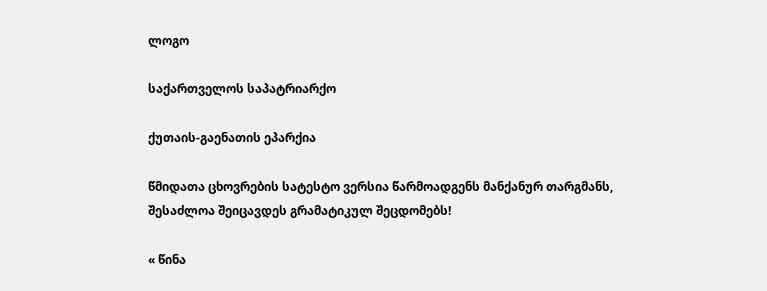ლოგო

საქართველოს საპატრიარქო

ქუთაის-გაენათის ეპარქია

წმიდათა ცხოვრების სატესტო ვერსია წარმოადგენს მანქანურ თარგმანს, შესაძლოა შეიცავდეს გრამატიკულ შეცდომებს!

« წინა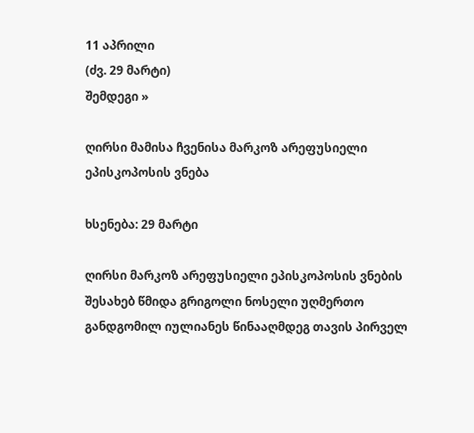11 აპრილი
(ძვ. 29 მარტი)
შემდეგი »

ღირსი მამისა ჩვენისა მარკოზ არეფუსიელი ეპისკოპოსის ვნება

ხსენება: 29 მარტი

ღირსი მარკოზ არეფუსიელი ეპისკოპოსის ვნების შესახებ წმიდა გრიგოლი ნოსელი უღმერთო განდგომილ იულიანეს წინააღმდეგ თავის პირველ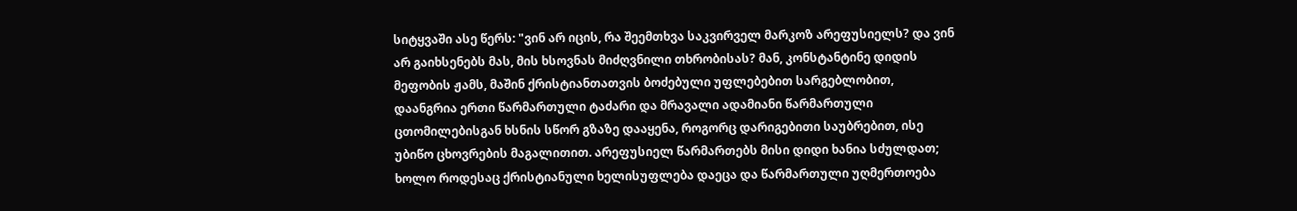სიტყვაში ასე წერს: "ვინ არ იცის, რა შეემთხვა საკვირველ მარკოზ არეფუსიელს? და ვინ არ გაიხსენებს მას, მის ხსოვნას მიძღვნილი თხრობისას? მან, კონსტანტინე დიდის მეფობის ჟამს, მაშინ ქრისტიანთათვის ბოძებული უფლებებით სარგებლობით, დაანგრია ერთი წარმართული ტაძარი და მრავალი ადამიანი წარმართული ცთომილებისგან ხსნის სწორ გზაზე დააყენა, როგორც დარიგებითი საუბრებით, ისე უბიწო ცხოვრების მაგალითით. არეფუსიელ წარმართებს მისი დიდი ხანია სძულდათ; ხოლო როდესაც ქრისტიანული ხელისუფლება დაეცა და წარმართული უღმერთოება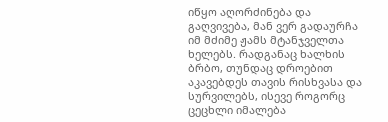იწყო აღორძინება და გაღვივება, მან ვერ გადაურჩა იმ მძიმე ჟამს მტანჯველთა ხელებს. რადგანაც ხალხის ბრბო, თუნდაც დროებით აკავებდეს თავის რისხვასა და სურვილებს, ისევე როგორც ცეცხლი იმალება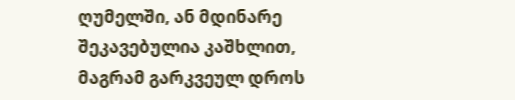ღუმელში, ან მდინარე შეკავებულია კაშხლით, მაგრამ გარკვეულ დროს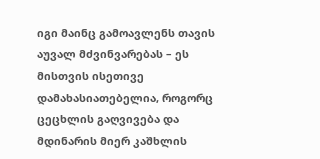იგი მაინც გამოავლენს თავის აუვალ მძვინვარებას – ეს მისთვის ისეთივე დამახასიათებელია, როგორც ცეცხლის გაღვივება და მდინარის მიერ კაშხლის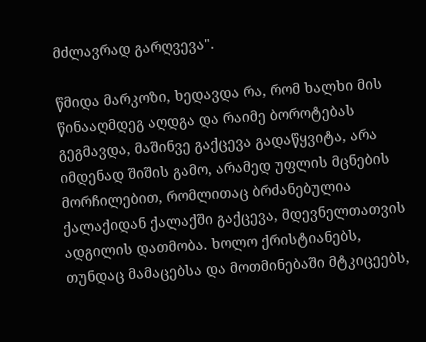მძლავრად გარღვევა".

წმიდა მარკოზი, ხედავდა რა, რომ ხალხი მის წინააღმდეგ აღდგა და რაიმე ბოროტებას გეგმავდა, მაშინვე გაქცევა გადაწყვიტა, არა იმდენად შიშის გამო, არამედ უფლის მცნების მორჩილებით, რომლითაც ბრძანებულია ქალაქიდან ქალაქში გაქცევა, მდევნელთათვის ადგილის დათმობა. ხოლო ქრისტიანებს, თუნდაც მამაცებსა და მოთმინებაში მტკიცეებს,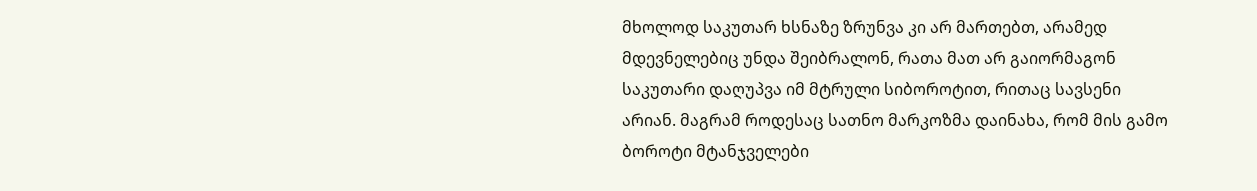მხოლოდ საკუთარ ხსნაზე ზრუნვა კი არ მართებთ, არამედ მდევნელებიც უნდა შეიბრალონ, რათა მათ არ გაიორმაგონ საკუთარი დაღუპვა იმ მტრული სიბოროტით, რითაც სავსენი არიან. მაგრამ როდესაც სათნო მარკოზმა დაინახა, რომ მის გამო ბოროტი მტანჯველები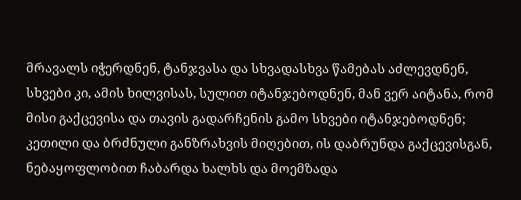მრავალს იჭერდნენ, ტანჯვასა და სხვადასხვა წამებას აძლევდნენ, სხვები კი, ამის ხილვისას, სულით იტანჯებოდნენ, მან ვერ აიტანა, რომ მისი გაქცევისა და თავის გადარჩენის გამო სხვები იტანჯებოდნენ; კეთილი და ბრძნული განზრახვის მიღებით, ის დაბრუნდა გაქცევისგან, ნებაყოფლობით ჩაბარდა ხალხს და მოემზადა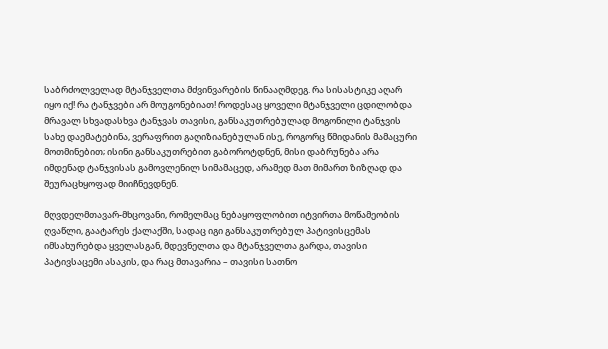საბრძოლველად მტანჯველთა მძვინვარების წინააღმდეგ. რა სისასტიკე აღარ იყო იქ! რა ტანჯვები არ მოუგონებიათ! როდესაც ყოველი მტანჯველი ცდილობდა მრავალ სხვადასხვა ტანჯვას თავისი, განსაკუთრებულად მოგონილი ტანჯვის სახე დაემატებინა, ვერაფრით გაღიზიანებულან ისე, როგორც წმიდანის მამაცური მოთმინებით; ისინი განსაკუთრებით გაბოროტდნენ, მისი დაბრუნება არა იმდენად ტანჯვისას გამოვლენილ სიმამაცედ, არამედ მათ მიმართ ზიზღად და შეურაცხყოფად მიიჩნევდნენ.

მღვდელმთავარ-მხცოვანი, რომელმაც ნებაყოფლობით იტვირთა მოწამეობის ღვაწლი, გაატარეს ქალაქში, სადაც იგი განსაკუთრებულ პატივისცემას იმსახურებდა ყველასგან, მდევნელთა და მტანჯველთა გარდა, თავისი პატივსაცემი ასაკის, და რაც მთავარია – თავისი სათნო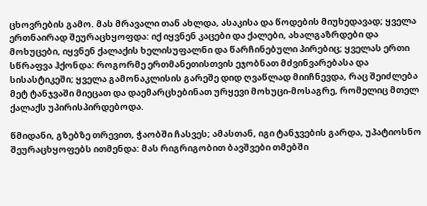ცხოვრების გამო. მას მრავალი თან ახლდა, ასაკისა და წოდების მიუხედავად; ყველა ერთნაირად შეურაცხყოფდა: იქ იყვნენ კაცები და ქალები, ახალგაზრდები და მოხუცები, იყვნენ ქალაქის ხელისუფალნი და წარჩინებული პირებიც; ყველას ერთი სწრაფვა ჰქონდა: როგორმე ერთმანეთისთვის ეჯობნათ მძვინვარებასა და სისასტიკეში; ყველა გამონაკლისის გარეშე დიდ ღვაწლად მიიჩნევდა, რაც შეიძლება მეტ ტანჯვაში მიეცათ და დაემარცხებინათ ურყევი მოხუცი-მოსაგრე, რომელიც მთელ ქალაქს უპირისპირდებოდა.

წმიდანი, გზებზე თრევით, ჭაობში ჩასვეს; ამასთან, იგი ტანჯვების გარდა, უპატიოსნო შეურაცხყოფებს ითმენდა: მას რიგრიგობით ბავშვები თმებში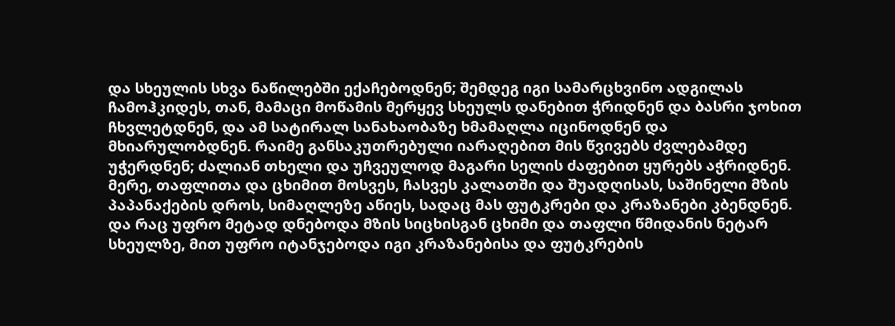და სხეულის სხვა ნაწილებში ექაჩებოდნენ; შემდეგ იგი სამარცხვინო ადგილას ჩამოჰკიდეს, თან, მამაცი მოწამის მერყევ სხეულს დანებით ჭრიდნენ და ბასრი ჯოხით ჩხვლეტდნენ, და ამ სატირალ სანახაობაზე ხმამაღლა იცინოდნენ და მხიარულობდნენ. რაიმე განსაკუთრებული იარაღებით მის წვივებს ძვლებამდე უჭერდნენ; ძალიან თხელი და უჩვეულოდ მაგარი სელის ძაფებით ყურებს აჭრიდნენ. მერე, თაფლითა და ცხიმით მოსვეს, ჩასვეს კალათში და შუადღისას, საშინელი მზის პაპანაქების დროს, სიმაღლეზე აწიეს, სადაც მას ფუტკრები და კრაზანები კბენდნენ. და რაც უფრო მეტად დნებოდა მზის სიცხისგან ცხიმი და თაფლი წმიდანის ნეტარ სხეულზე, მით უფრო იტანჯებოდა იგი კრაზანებისა და ფუტკრების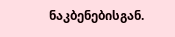ნაკბენებისგან.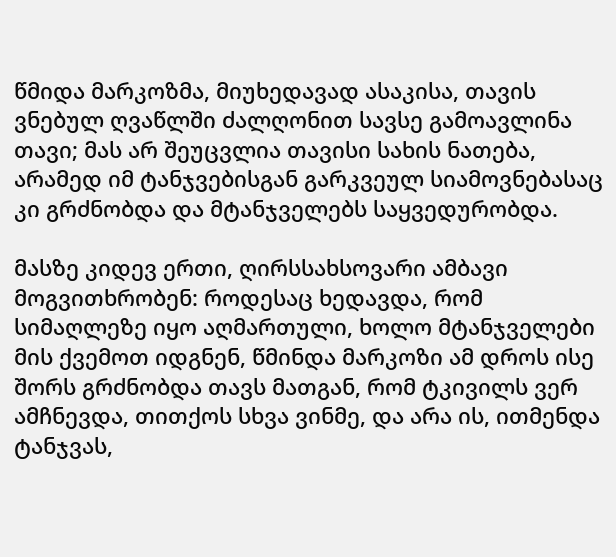წმიდა მარკოზმა, მიუხედავად ასაკისა, თავის ვნებულ ღვაწლში ძალღონით სავსე გამოავლინა თავი; მას არ შეუცვლია თავისი სახის ნათება, არამედ იმ ტანჯვებისგან გარკვეულ სიამოვნებასაც კი გრძნობდა და მტანჯველებს საყვედურობდა.

მასზე კიდევ ერთი, ღირსსახსოვარი ამბავი მოგვითხრობენ: როდესაც ხედავდა, რომ სიმაღლეზე იყო აღმართული, ხოლო მტანჯველები მის ქვემოთ იდგნენ, წმინდა მარკოზი ამ დროს ისე შორს გრძნობდა თავს მათგან, რომ ტკივილს ვერ ამჩნევდა, თითქოს სხვა ვინმე, და არა ის, ითმენდა ტანჯვას,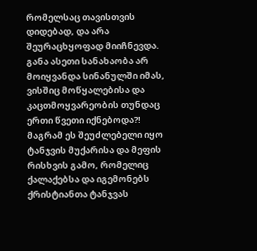რომელსაც თავისთვის დიდებად, და არა შეურაცხყოფად მიიჩნევდა. განა ასეთი სანახაობა არ მოიყვანდა სინანულში იმას, ვისშიც მოწყალებისა და კაცთმოყვარეობის თუნდაც ერთი წვეთი იქნებოდა?! მაგრამ ეს შეუძლებელი იყო ტანჯვის მუქარისა და მეფის რისხვის გამო, რომელიც ქალაქებსა და იგემონებს ქრისტიანთა ტანჯვას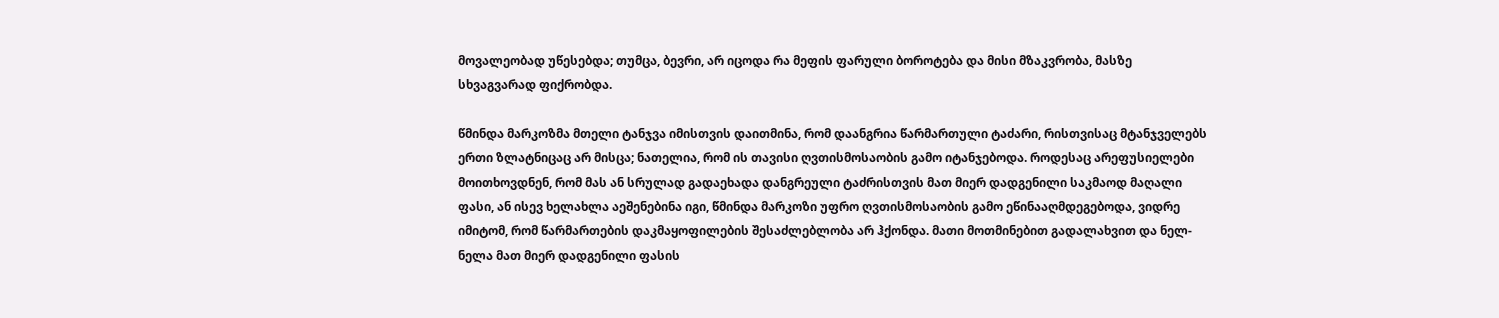მოვალეობად უწესებდა; თუმცა, ბევრი, არ იცოდა რა მეფის ფარული ბოროტება და მისი მზაკვრობა, მასზე სხვაგვარად ფიქრობდა.

წმინდა მარკოზმა მთელი ტანჯვა იმისთვის დაითმინა, რომ დაანგრია წარმართული ტაძარი, რისთვისაც მტანჯველებს ერთი ზლატნიცაც არ მისცა; ნათელია, რომ ის თავისი ღვთისმოსაობის გამო იტანჯებოდა. როდესაც არეფუსიელები მოითხოვდნენ, რომ მას ან სრულად გადაეხადა დანგრეული ტაძრისთვის მათ მიერ დადგენილი საკმაოდ მაღალი ფასი, ან ისევ ხელახლა აეშენებინა იგი, წმინდა მარკოზი უფრო ღვთისმოსაობის გამო ეწინააღმდეგებოდა, ვიდრე იმიტომ, რომ წარმართების დაკმაყოფილების შესაძლებლობა არ ჰქონდა. მათი მოთმინებით გადალახვით და ნელ-ნელა მათ მიერ დადგენილი ფასის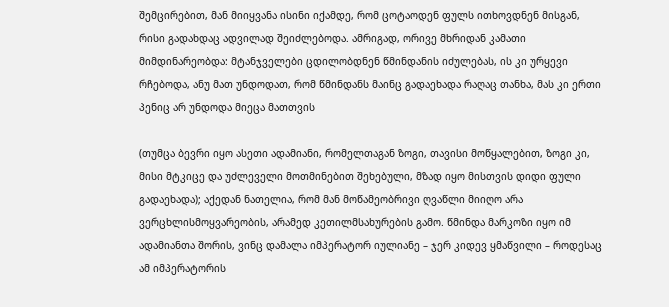შემცირებით, მან მიიყვანა ისინი იქამდე, რომ ცოტაოდენ ფულს ითხოვდნენ მისგან, რისი გადახდაც ადვილად შეიძლებოდა. ამრიგად, ორივე მხრიდან კამათი მიმდინარეობდა: მტანჯველები ცდილობდნენ წმინდანის იძულებას, ის კი ურყევი რჩებოდა, ანუ მათ უნდოდათ, რომ წმინდანს მაინც გადაეხადა რაღაც თანხა, მას კი ერთი პენიც არ უნდოდა მიეცა მათთვის

(თუმცა ბევრი იყო ასეთი ადამიანი, რომელთაგან ზოგი, თავისი მოწყალებით, ზოგი კი, მისი მტკიცე და უძლეველი მოთმინებით შეხებული, მზად იყო მისთვის დიდი ფული გადაეხადა); აქედან ნათელია, რომ მან მოწამეობრივი ღვაწლი მიიღო არა ვერცხლისმოყვარეობის, არამედ კეთილმსახურების გამო. წმინდა მარკოზი იყო იმ ადამიანთა შორის, ვინც დამალა იმპერატორ იულიანე – ჯერ კიდევ ყმაწვილი – როდესაც ამ იმპერატორის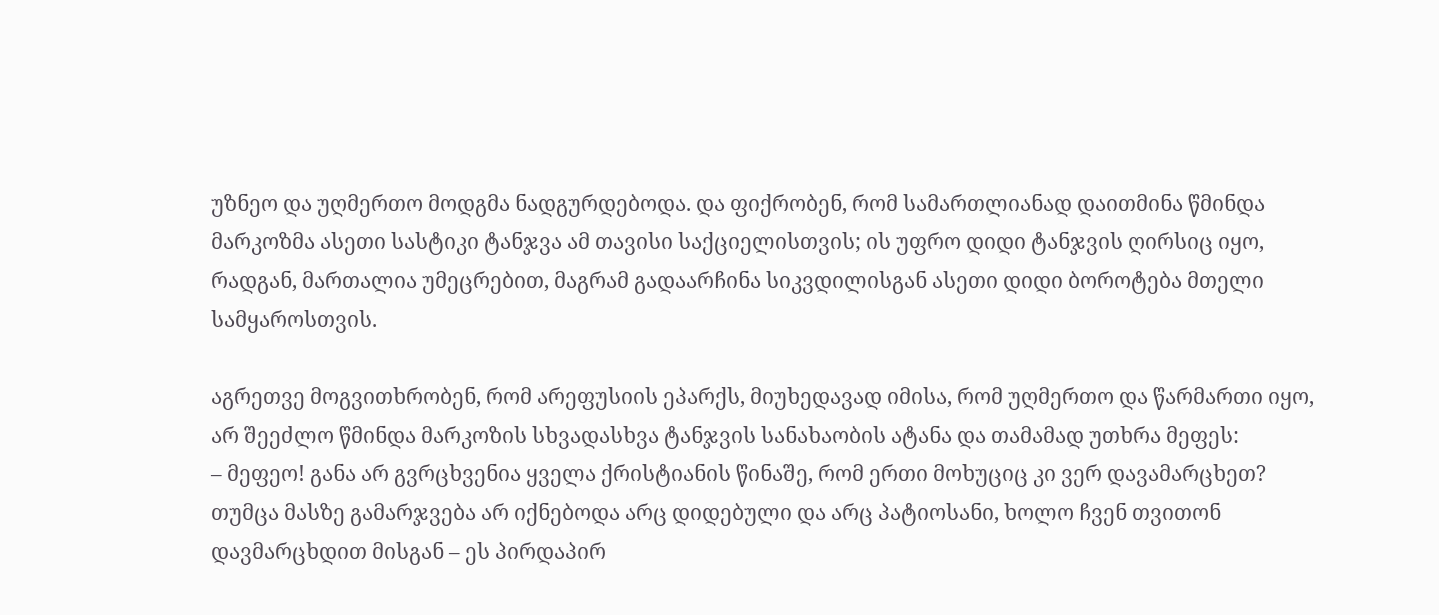უზნეო და უღმერთო მოდგმა ნადგურდებოდა. და ფიქრობენ, რომ სამართლიანად დაითმინა წმინდა მარკოზმა ასეთი სასტიკი ტანჯვა ამ თავისი საქციელისთვის; ის უფრო დიდი ტანჯვის ღირსიც იყო, რადგან, მართალია უმეცრებით, მაგრამ გადაარჩინა სიკვდილისგან ასეთი დიდი ბოროტება მთელი სამყაროსთვის.

აგრეთვე მოგვითხრობენ, რომ არეფუსიის ეპარქს, მიუხედავად იმისა, რომ უღმერთო და წარმართი იყო, არ შეეძლო წმინდა მარკოზის სხვადასხვა ტანჯვის სანახაობის ატანა და თამამად უთხრა მეფეს:
– მეფეო! განა არ გვრცხვენია ყველა ქრისტიანის წინაშე, რომ ერთი მოხუციც კი ვერ დავამარცხეთ? თუმცა მასზე გამარჯვება არ იქნებოდა არც დიდებული და არც პატიოსანი, ხოლო ჩვენ თვითონ დავმარცხდით მისგან – ეს პირდაპირ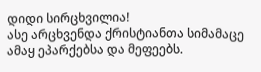დიდი სირცხვილია!
ასე არცხვენდა ქრისტიანთა სიმამაცე ამაყ ეპარქებსა და მეფეებს.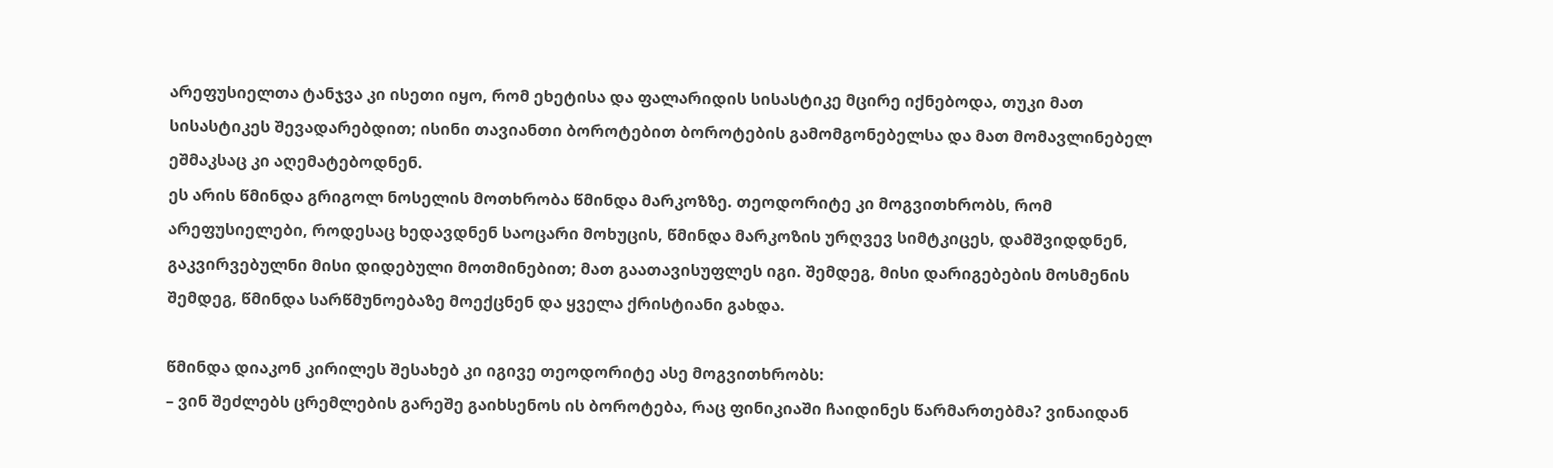არეფუსიელთა ტანჯვა კი ისეთი იყო, რომ ეხეტისა და ფალარიდის სისასტიკე მცირე იქნებოდა, თუკი მათ სისასტიკეს შევადარებდით; ისინი თავიანთი ბოროტებით ბოროტების გამომგონებელსა და მათ მომავლინებელ ეშმაკსაც კი აღემატებოდნენ.
ეს არის წმინდა გრიგოლ ნოსელის მოთხრობა წმინდა მარკოზზე. თეოდორიტე კი მოგვითხრობს, რომ არეფუსიელები, როდესაც ხედავდნენ საოცარი მოხუცის, წმინდა მარკოზის ურღვევ სიმტკიცეს, დამშვიდდნენ, გაკვირვებულნი მისი დიდებული მოთმინებით; მათ გაათავისუფლეს იგი. შემდეგ, მისი დარიგებების მოსმენის შემდეგ, წმინდა სარწმუნოებაზე მოექცნენ და ყველა ქრისტიანი გახდა.

წმინდა დიაკონ კირილეს შესახებ კი იგივე თეოდორიტე ასე მოგვითხრობს:
– ვინ შეძლებს ცრემლების გარეშე გაიხსენოს ის ბოროტება, რაც ფინიკიაში ჩაიდინეს წარმართებმა? ვინაიდან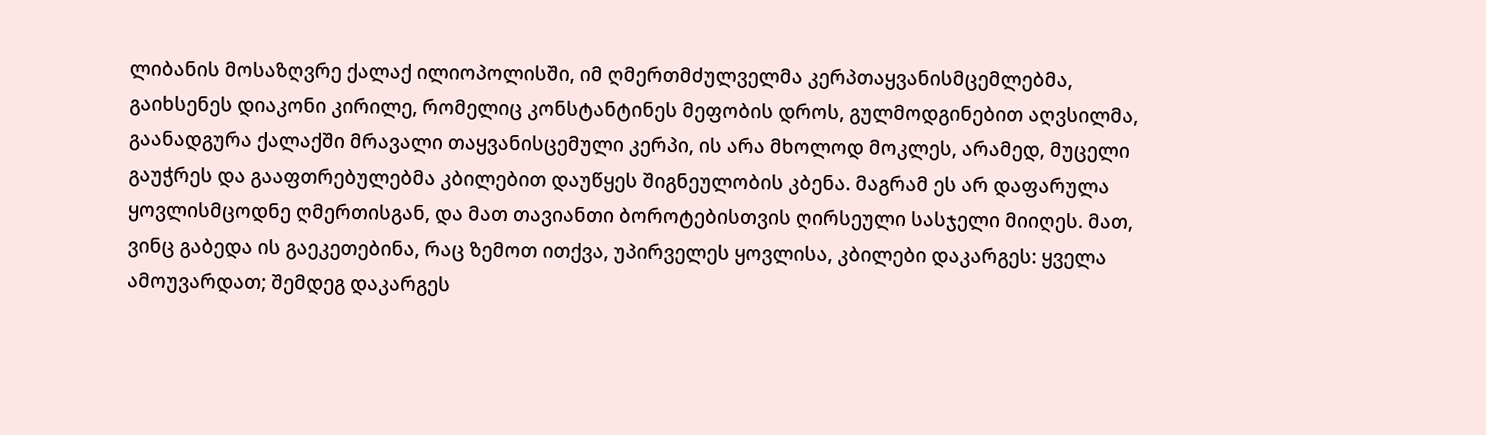ლიბანის მოსაზღვრე ქალაქ ილიოპოლისში, იმ ღმერთმძულველმა კერპთაყვანისმცემლებმა, გაიხსენეს დიაკონი კირილე, რომელიც კონსტანტინეს მეფობის დროს, გულმოდგინებით აღვსილმა, გაანადგურა ქალაქში მრავალი თაყვანისცემული კერპი, ის არა მხოლოდ მოკლეს, არამედ, მუცელი გაუჭრეს და გააფთრებულებმა კბილებით დაუწყეს შიგნეულობის კბენა. მაგრამ ეს არ დაფარულა ყოვლისმცოდნე ღმერთისგან, და მათ თავიანთი ბოროტებისთვის ღირსეული სასჯელი მიიღეს. მათ, ვინც გაბედა ის გაეკეთებინა, რაც ზემოთ ითქვა, უპირველეს ყოვლისა, კბილები დაკარგეს: ყველა ამოუვარდათ; შემდეგ დაკარგეს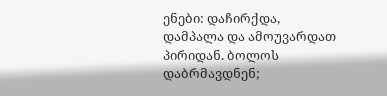ენები: დაჩირქდა, დამპალა და ამოუვარდათ პირიდან. ბოლოს დაბრმავდნენ;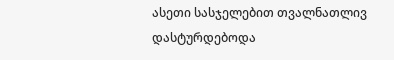ასეთი სასჯელებით თვალნათლივ დასტურდებოდა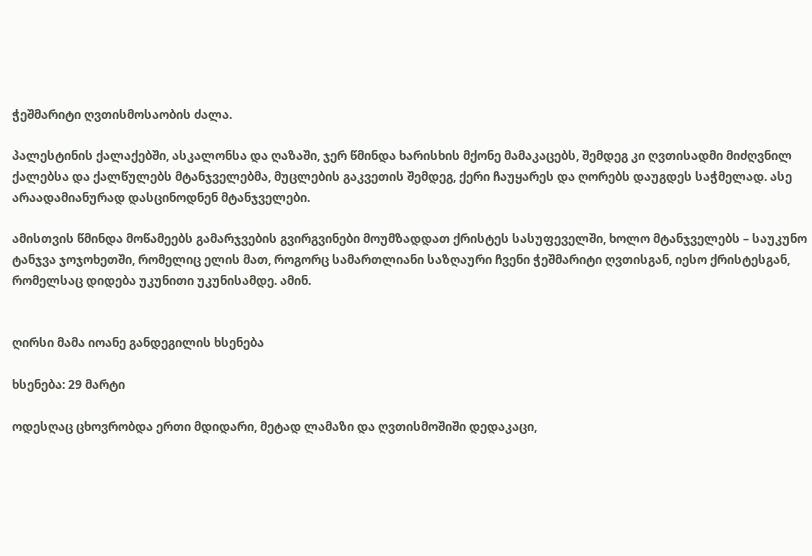ჭეშმარიტი ღვთისმოსაობის ძალა.

პალესტინის ქალაქებში, ასკალონსა და ღაზაში, ჯერ წმინდა ხარისხის მქონე მამაკაცებს, შემდეგ კი ღვთისადმი მიძღვნილ ქალებსა და ქალწულებს მტანჯველებმა, მუცლების გაკვეთის შემდეგ, ქერი ჩაუყარეს და ღორებს დაუგდეს საჭმელად. ასე არაადამიანურად დასცინოდნენ მტანჯველები.

ამისთვის წმინდა მოწამეებს გამარჯვების გვირგვინები მოუმზადდათ ქრისტეს სასუფეველში, ხოლო მტანჯველებს – საუკუნო ტანჯვა ჯოჯოხეთში, რომელიც ელის მათ, როგორც სამართლიანი საზღაური ჩვენი ჭეშმარიტი ღვთისგან, იესო ქრისტესგან, რომელსაც დიდება უკუნითი უკუნისამდე. ამინ.


ღირსი მამა იოანე განდეგილის ხსენება

ხსენება: 29 მარტი

ოდესღაც ცხოვრობდა ერთი მდიდარი, მეტად ლამაზი და ღვთისმოშიში დედაკაცი,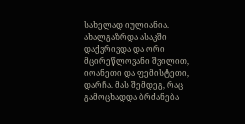სახელად იულიანია. ახალგაზრდა ასაკში დაქვრივდა და ორი მცირეწლოვანი შვილით, იოანეთი და ფემისტეთი, დარჩა. მას შემდეგ, რაც გამოცხადდა ბრძანება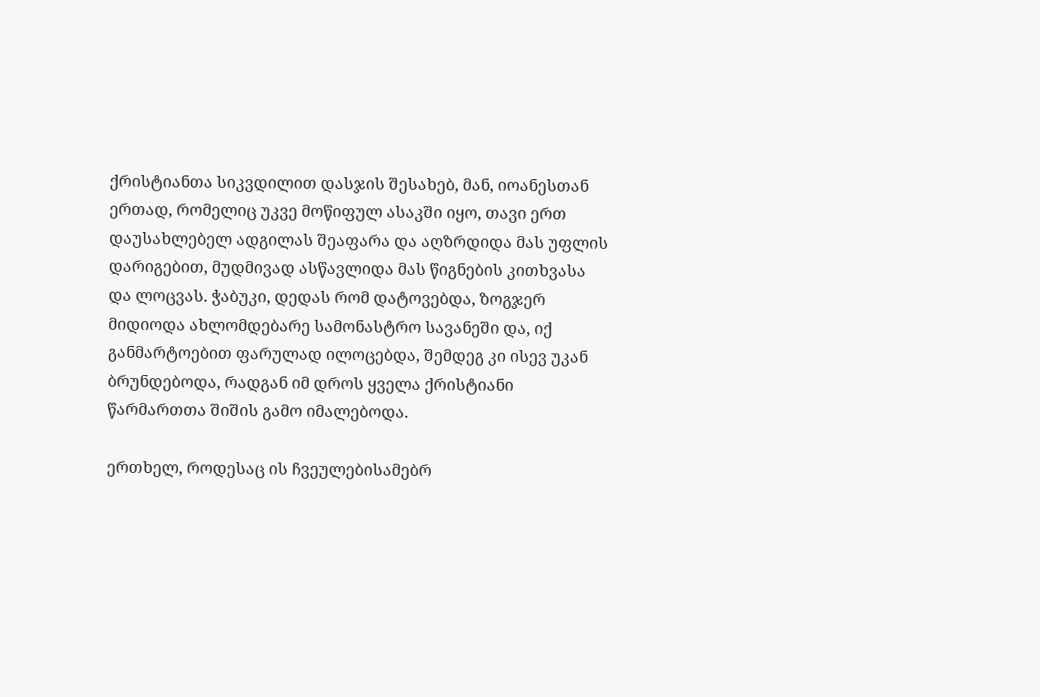ქრისტიანთა სიკვდილით დასჯის შესახებ, მან, იოანესთან ერთად, რომელიც უკვე მოწიფულ ასაკში იყო, თავი ერთ დაუსახლებელ ადგილას შეაფარა და აღზრდიდა მას უფლის დარიგებით, მუდმივად ასწავლიდა მას წიგნების კითხვასა და ლოცვას. ჭაბუკი, დედას რომ დატოვებდა, ზოგჯერ მიდიოდა ახლომდებარე სამონასტრო სავანეში და, იქ განმარტოებით ფარულად ილოცებდა, შემდეგ კი ისევ უკან ბრუნდებოდა, რადგან იმ დროს ყველა ქრისტიანი წარმართთა შიშის გამო იმალებოდა.

ერთხელ, როდესაც ის ჩვეულებისამებრ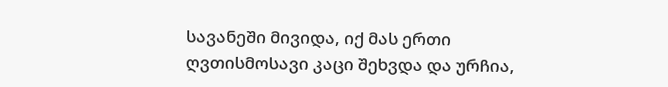სავანეში მივიდა, იქ მას ერთი ღვთისმოსავი კაცი შეხვდა და ურჩია,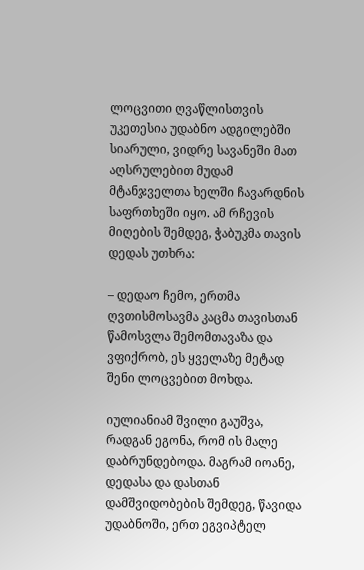ლოცვითი ღვაწლისთვის უკეთესია უდაბნო ადგილებში სიარული, ვიდრე სავანეში მათ აღსრულებით მუდამ მტანჯველთა ხელში ჩავარდნის საფრთხეში იყო. ამ რჩევის მიღების შემდეგ, ჭაბუკმა თავის დედას უთხრა:

– დედაო ჩემო, ერთმა ღვთისმოსავმა კაცმა თავისთან წამოსვლა შემომთავაზა და ვფიქრობ, ეს ყველაზე მეტად შენი ლოცვებით მოხდა.

იულიანიამ შვილი გაუშვა, რადგან ეგონა, რომ ის მალე დაბრუნდებოდა. მაგრამ იოანე, დედასა და დასთან დამშვიდობების შემდეგ, წავიდა უდაბნოში, ერთ ეგვიპტელ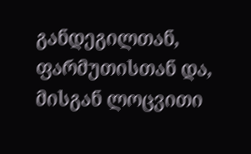განდეგილთან, ფარმუთისთან და, მისგან ლოცვითი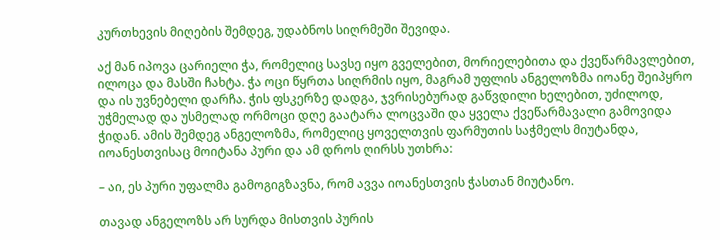კურთხევის მიღების შემდეგ, უდაბნოს სიღრმეში შევიდა.

აქ მან იპოვა ცარიელი ჭა, რომელიც სავსე იყო გველებით, მორიელებითა და ქვეწარმავლებით, ილოცა და მასში ჩახტა. ჭა ოცი წყრთა სიღრმის იყო, მაგრამ უფლის ანგელოზმა იოანე შეიპყრო და ის უვნებელი დარჩა. ჭის ფსკერზე დადგა, ჯვრისებურად გაწვდილი ხელებით, უძილოდ, უჭმელად და უსმელად ორმოცი დღე გაატარა ლოცვაში და ყველა ქვეწარმავალი გამოვიდა ჭიდან. ამის შემდეგ ანგელოზმა, რომელიც ყოველთვის ფარმუთის საჭმელს მიუტანდა, იოანესთვისაც მოიტანა პური და ამ დროს ღირსს უთხრა:

– აი, ეს პური უფალმა გამოგიგზავნა, რომ ავვა იოანესთვის ჭასთან მიუტანო.

თავად ანგელოზს არ სურდა მისთვის პურის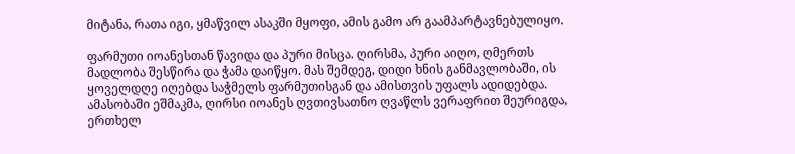მიტანა, რათა იგი, ყმაწვილ ასაკში მყოფი, ამის გამო არ გაამპარტავნებულიყო.

ფარმუთი იოანესთან წავიდა და პური მისცა. ღირსმა, პური აიღო, ღმერთს მადლობა შესწირა და ჭამა დაიწყო. მას შემდეგ, დიდი ხნის განმავლობაში, ის ყოველდღე იღებდა საჭმელს ფარმუთისგან და ამისთვის უფალს ადიდებდა. ამასობაში ეშმაკმა, ღირსი იოანეს ღვთივსათნო ღვაწლს ვერაფრით შეურიგდა, ერთხელ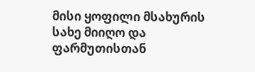მისი ყოფილი მსახურის სახე მიიღო და ფარმუთისთან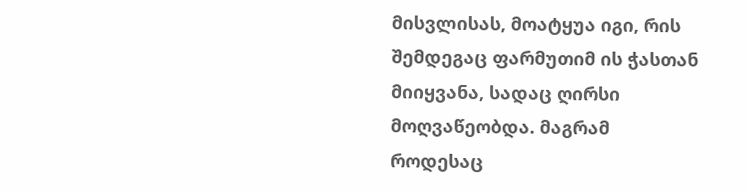მისვლისას, მოატყუა იგი, რის შემდეგაც ფარმუთიმ ის ჭასთან მიიყვანა, სადაც ღირსი მოღვაწეობდა. მაგრამ როდესაც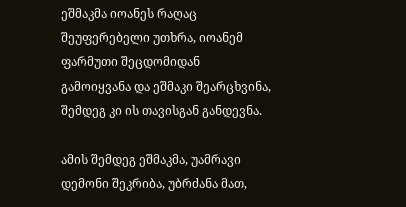ეშმაკმა იოანეს რაღაც შეუფერებელი უთხრა, იოანემ ფარმუთი შეცდომიდან გამოიყვანა და ეშმაკი შეარცხვინა, შემდეგ კი ის თავისგან განდევნა.

ამის შემდეგ ეშმაკმა, უამრავი დემონი შეკრიბა, უბრძანა მათ,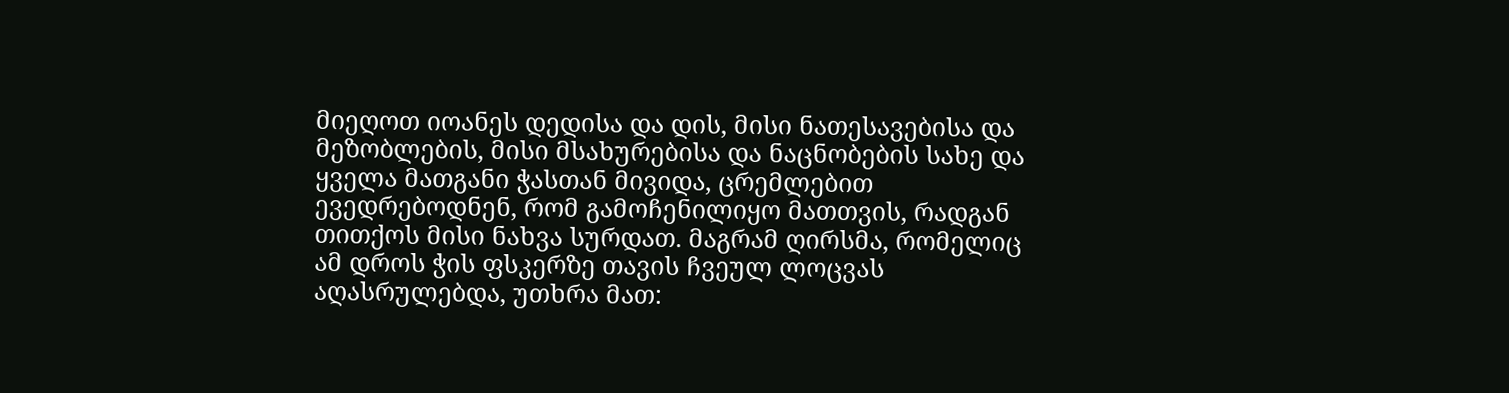მიეღოთ იოანეს დედისა და დის, მისი ნათესავებისა და მეზობლების, მისი მსახურებისა და ნაცნობების სახე და ყველა მათგანი ჭასთან მივიდა, ცრემლებით ევედრებოდნენ, რომ გამოჩენილიყო მათთვის, რადგან თითქოს მისი ნახვა სურდათ. მაგრამ ღირსმა, რომელიც ამ დროს ჭის ფსკერზე თავის ჩვეულ ლოცვას აღასრულებდა, უთხრა მათ: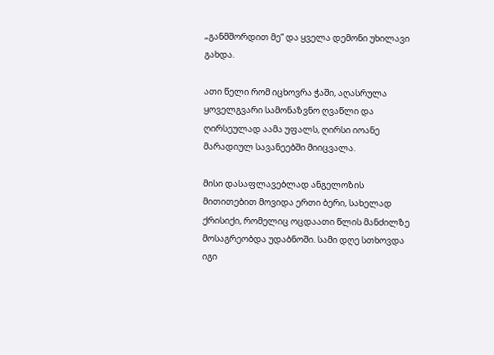„განმშორდით მე“ და ყველა დემონი უხილავი გახდა.

ათი წელი რომ იცხოვრა ჭაში, აღასრულა ყოველგვარი სამონაზვნო ღვაწლი და ღირსეულად აამა უფალს, ღირსი იოანე მარადიულ სავანეებში მიიცვალა.

მისი დასაფლავებლად ანგელოზის მითითებით მოვიდა ერთი ბერი, სახელად ქრისიქი, რომელიც ოცდაათი წლის მანძილზე მოსაგრეობდა უდაბნოში. სამი დღე სთხოვდა იგი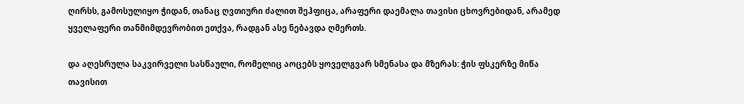ღირსს, გამოსულიყო ჭიდან, თანაც ღვთიური ძალით შეჰფიცა, არაფერი დაემალა თავისი ცხოვრებიდან, არამედ ყველაფერი თანმიმდევრობით ეთქვა, რადგან ასე ნებავდა ღმერთს.

და აღესრულა საკვირველი სასწაული, რომელიც აოცებს ყოველგვარ სმენასა და მზერას: ჭის ფსკერზე მიწა თავისით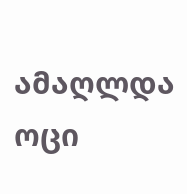ამაღლდა ოცი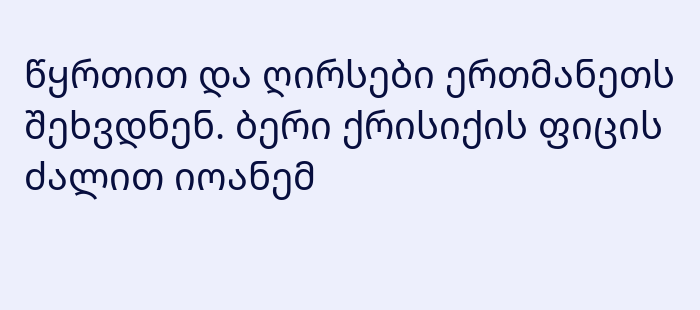წყრთით და ღირსები ერთმანეთს შეხვდნენ. ბერი ქრისიქის ფიცის ძალით იოანემ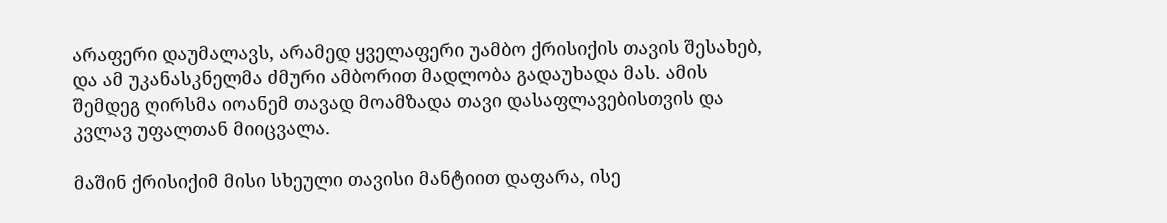არაფერი დაუმალავს, არამედ ყველაფერი უამბო ქრისიქის თავის შესახებ, და ამ უკანასკნელმა ძმური ამბორით მადლობა გადაუხადა მას. ამის შემდეგ ღირსმა იოანემ თავად მოამზადა თავი დასაფლავებისთვის და კვლავ უფალთან მიიცვალა.

მაშინ ქრისიქიმ მისი სხეული თავისი მანტიით დაფარა, ისე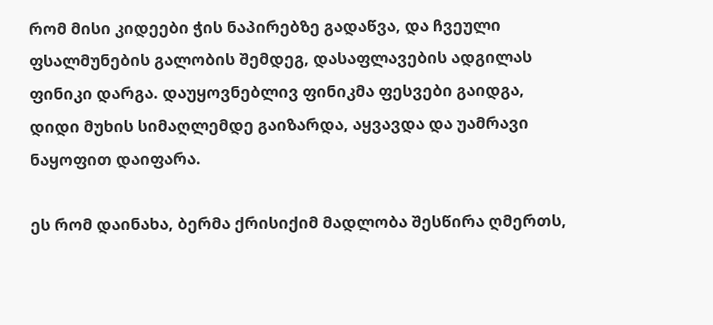რომ მისი კიდეები ჭის ნაპირებზე გადაწვა, და ჩვეული ფსალმუნების გალობის შემდეგ, დასაფლავების ადგილას ფინიკი დარგა. დაუყოვნებლივ ფინიკმა ფესვები გაიდგა, დიდი მუხის სიმაღლემდე გაიზარდა, აყვავდა და უამრავი ნაყოფით დაიფარა.

ეს რომ დაინახა, ბერმა ქრისიქიმ მადლობა შესწირა ღმერთს,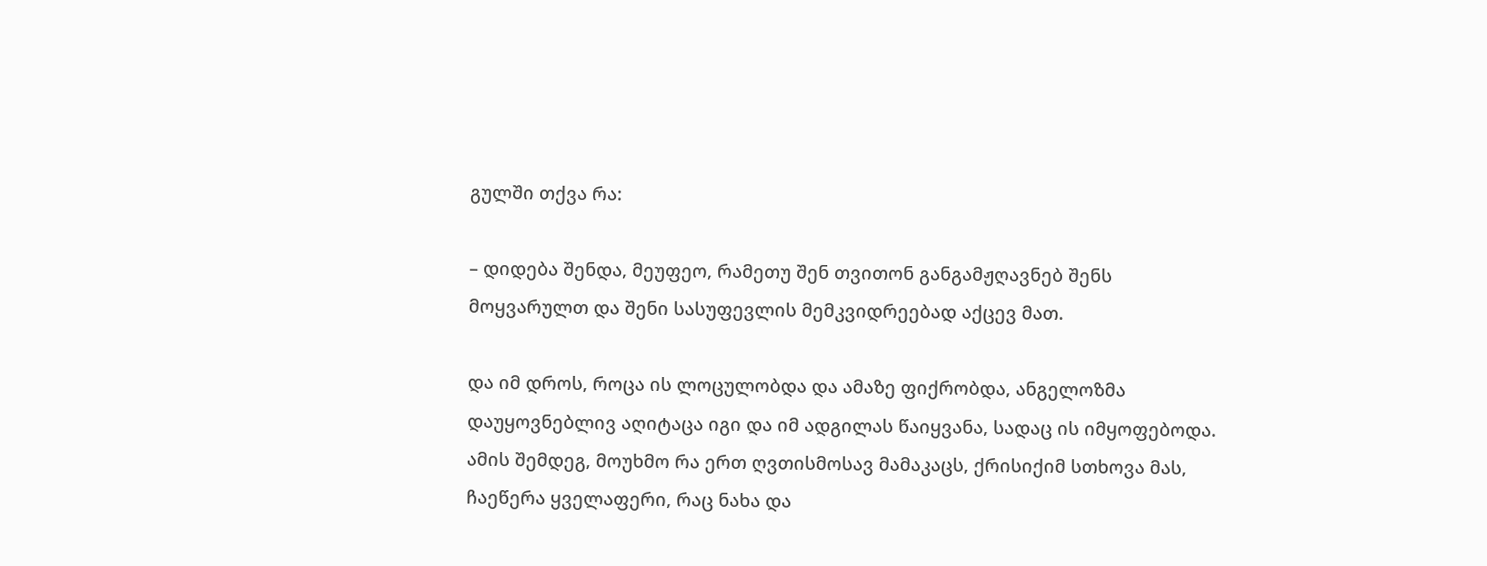გულში თქვა რა:

– დიდება შენდა, მეუფეო, რამეთუ შენ თვითონ განგამჟღავნებ შენს მოყვარულთ და შენი სასუფევლის მემკვიდრეებად აქცევ მათ.

და იმ დროს, როცა ის ლოცულობდა და ამაზე ფიქრობდა, ანგელოზმა დაუყოვნებლივ აღიტაცა იგი და იმ ადგილას წაიყვანა, სადაც ის იმყოფებოდა. ამის შემდეგ, მოუხმო რა ერთ ღვთისმოსავ მამაკაცს, ქრისიქიმ სთხოვა მას, ჩაეწერა ყველაფერი, რაც ნახა და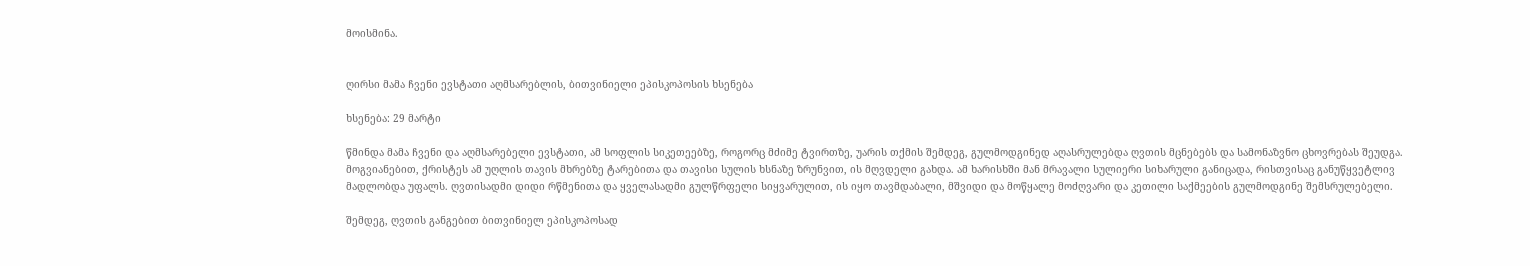მოისმინა.


ღირსი მამა ჩვენი ევსტათი აღმსარებლის, ბითვინიელი ეპისკოპოსის ხსენება

ხსენება: 29 მარტი

წმინდა მამა ჩვენი და აღმსარებელი ევსტათი, ამ სოფლის სიკეთეებზე, როგორც მძიმე ტვირთზე, უარის თქმის შემდეგ, გულმოდგინედ აღასრულებდა ღვთის მცნებებს და სამონაზვნო ცხოვრებას შეუდგა. მოგვიანებით, ქრისტეს ამ უღლის თავის მხრებზე ტარებითა და თავისი სულის ხსნაზე ზრუნვით, ის მღვდელი გახდა. ამ ხარისხში მან მრავალი სულიერი სიხარული განიცადა, რისთვისაც განუწყვეტლივ მადლობდა უფალს. ღვთისადმი დიდი რწმენითა და ყველასადმი გულწრფელი სიყვარულით, ის იყო თავმდაბალი, მშვიდი და მოწყალე მოძღვარი და კეთილი საქმეების გულმოდგინე შემსრულებელი.

შემდეგ, ღვთის განგებით ბითვინიელ ეპისკოპოსად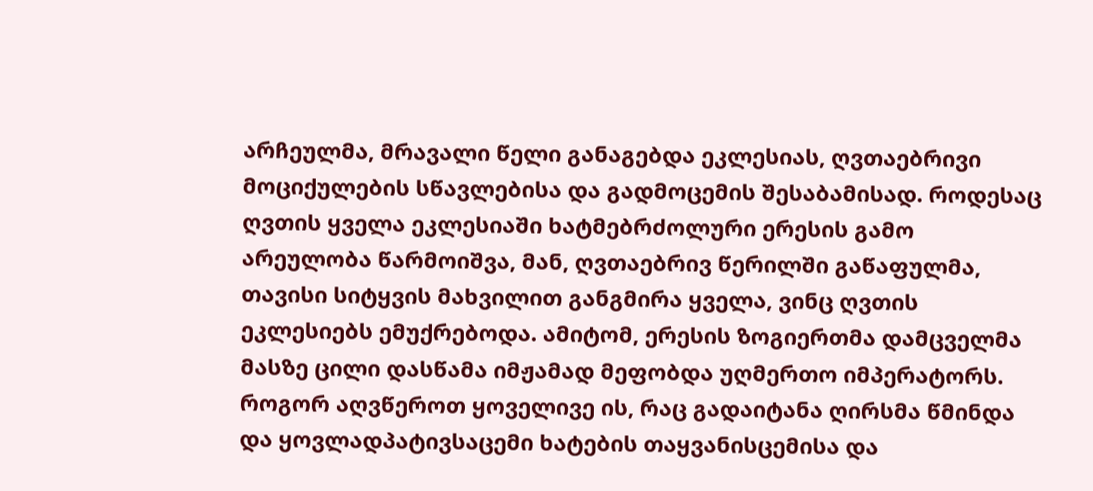არჩეულმა, მრავალი წელი განაგებდა ეკლესიას, ღვთაებრივი მოციქულების სწავლებისა და გადმოცემის შესაბამისად. როდესაც ღვთის ყველა ეკლესიაში ხატმებრძოლური ერესის გამო არეულობა წარმოიშვა, მან, ღვთაებრივ წერილში გაწაფულმა, თავისი სიტყვის მახვილით განგმირა ყველა, ვინც ღვთის ეკლესიებს ემუქრებოდა. ამიტომ, ერესის ზოგიერთმა დამცველმა მასზე ცილი დასწამა იმჟამად მეფობდა უღმერთო იმპერატორს. როგორ აღვწეროთ ყოველივე ის, რაც გადაიტანა ღირსმა წმინდა და ყოვლადპატივსაცემი ხატების თაყვანისცემისა და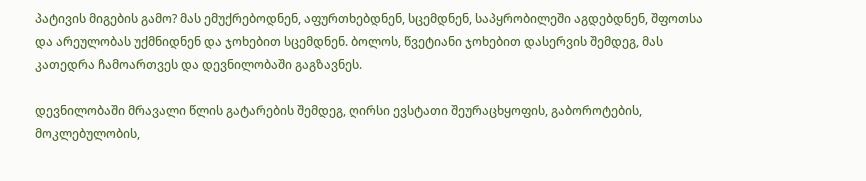პატივის მიგების გამო? მას ემუქრებოდნენ, აფურთხებდნენ, სცემდნენ, საპყრობილეში აგდებდნენ, შფოთსა და არეულობას უქმნიდნენ და ჯოხებით სცემდნენ. ბოლოს, წვეტიანი ჯოხებით დასერვის შემდეგ, მას კათედრა ჩამოართვეს და დევნილობაში გაგზავნეს.

დევნილობაში მრავალი წლის გატარების შემდეგ, ღირსი ევსტათი შეურაცხყოფის, გაბოროტების, მოკლებულობის,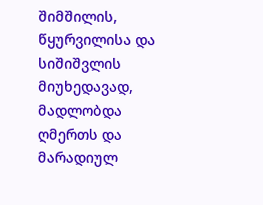შიმშილის, წყურვილისა და სიშიშვლის მიუხედავად, მადლობდა ღმერთს და მარადიულ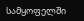სამყოფელში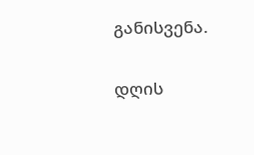განისვენა.

დღის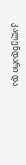კალენდარი და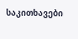საკითხავები